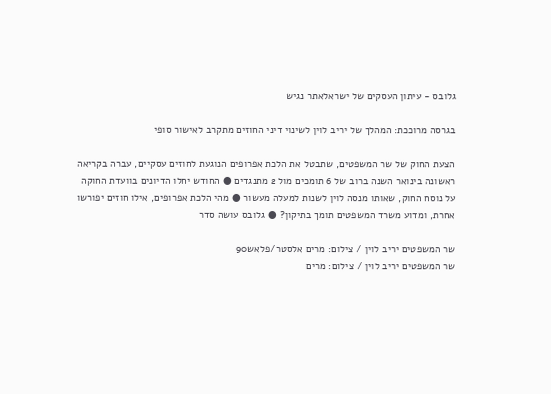גלובס - עיתון העסקים של ישראלאתר נגיש

בגרסה מרוככת: המהלך של יריב לוין לשינוי דיני החוזים מתקרב לאישור סופי

הצעת החוק של שר המשפטים, שתבטל את הלכת אפרופים הנוגעת לחוזים עסקיים, עברה בקריאה ראשונה בינואר השנה ברוב של 6 תומכים מול 2 מתנגדים ● החודש יחלו הדיונים בוועדת החוקה על נוסח החוק, שאותו מנסה לוין לשנות למעלה מעשור ● מהי הלכת אפרופים, אילו חוזים יפורשו אחרת, ומדוע משרד המשפטים תומך בתיקון? ● גלובס עושה סדר

שר המשפטים יריב לוין / צילום: מרים אלסטר/פלאש90
שר המשפטים יריב לוין / צילום: מרים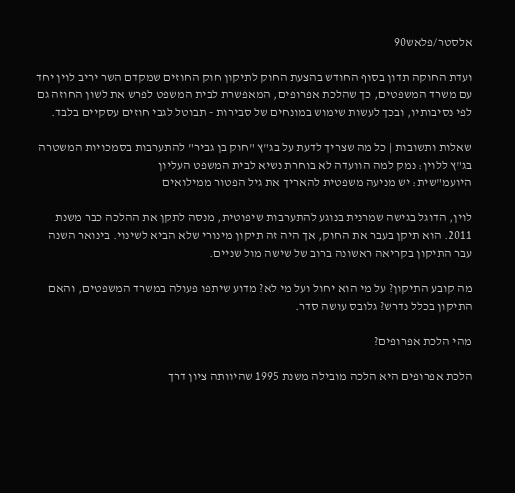אלסטר/פלאש90

ועדת החוקה תדון בסוף החודש בהצעת החוק לתיקון חוק החוזים שמקדם השר יריב לוין יחד עם משרד המשפטים, כך שהלכת אפרופים, המאפשרת לבית המשפט לפרש את לשון החוזה גם לפי נסיבותיו, ובכך לעשות שימוש במונחים של סבירות - תבוטל לגבי חוזים עסקיים בלבד.

שאלות ותשובות | כל מה שצריך לדעת על בג"ץ "חוק בן גביר" להתערבות בסמכויות המשטרה
בג"ץ ללוין: נמק למה הוועדה לא בוחרת נשיא לבית המשפט העליון
היועמ"שית: יש מניעה משפטית להאריך את גיל הפטור ממילואים

לוין, הדוגל בגישה שמרנית בנוגע להתערבות שיפוטית, מנסה לתקן את ההלכה כבר משנת 2011. הוא תיקן בעבר את החוק, אך היה זה תיקון מינורי שלא הביא לשינוי. בינואר השנה עבר התיקון בקריאה ראשונה ברוב של שישה מול שניים.

מה קובע התיקון? על מי הוא יחול ועל מי לא? מדוע שיתפו פעולה במשרד המשפטים, והאם התיקון בכלל נדרש? גלובס עושה סדר.

מהי הלכת אפרופים?

הלכת אפרופים היא הלכה מובילה משנת 1995 שהיוותה ציון דרך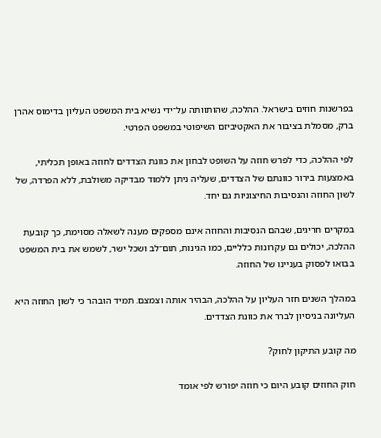בפרשנות חוזים בישראל. ההלכה, שהותוותה על־ידי נשיא בית המשפט העליון בדימוס אהרן ברק, מסמלת בציבור את האקטיביזם השיפוטי במשפט הפרטי.

לפי ההלכה, כדי לפרש חוזה על השופט לבחון את כוונת הצדדים לחוזה באופן תכליתי, באמצעות בירור כוונתם של הצדדים, שעליה ניתן ללמוד מבדיקה משולבת, ללא הפרדה, של לשון החוזה והנסיבות החיצוניות גם יחד.

במקרים חריגים, שבהם הנסיבות והחוזה אינם מספקים מענה לשאלה מסוימת, כך קובעת ההלכה, יכולים גם עקרונות כלליים, כמו הגינות, תום־לב ושכל ישר, לשמש את בית המשפט בבואו לפסוק בעניינו של החוזה.

במהלך השנים חזר העליון על ההלכה, הבהיר אותה וצמצם. תמיד הובהר כי לשון החוזה היא העליונה בניסיון לברר את כוונת הצדדים.

מה קובע התיקון לחוק?

חוק החוזים קובע היום כי חוזה יפורש לפי אומד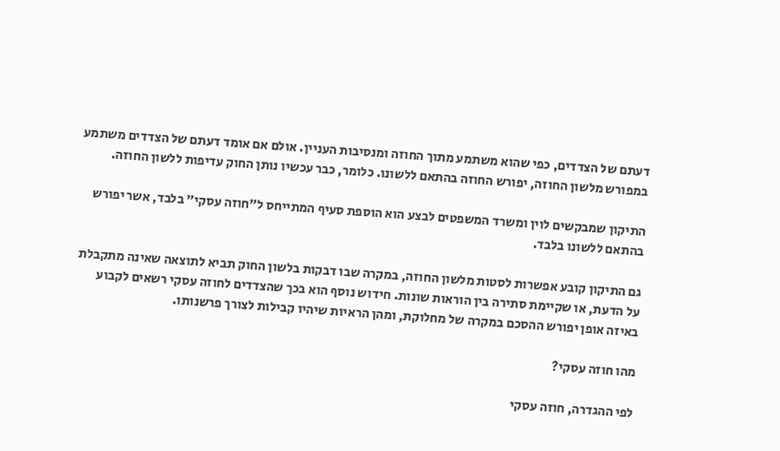דעתם של הצדדים, כפי שהוא משתמע מתוך החוזה ומנסיבות העניין. אולם אם אומד דעתם של הצדדים משתמע במפורש מלשון החוזה, יפורש החוזה בהתאם ללשונו. כלומר, כבר עכשיו נותן החוק עדיפות ללשון החוזה.

התיקון שמבקשים לוין ומשרד המשפטים לבצע הוא הוספת סעיף המתייחס ל"חוזה עסקי" בלבד, אשר יפורש בהתאם ללשונו בלבד.

גם התיקון קובע אפשרות לסטות מלשון החוזה, במקרה שבו דבקות בלשון החוק תביא לתוצאה שאינה מתקבלת על הדעת, או שקיימת סתירה בין הוראות שונות. חידוש נוסף הוא בכך שהצדדים לחוזה עסקי רשאים לקבוע באיזה אופן יפורש ההסכם במקרה של מחלוקת, ומהן הראיות שיהיו קבילות לצורך פרשנותו.

מהו חוזה עסקי?

לפי ההגדרה, חוזה עסקי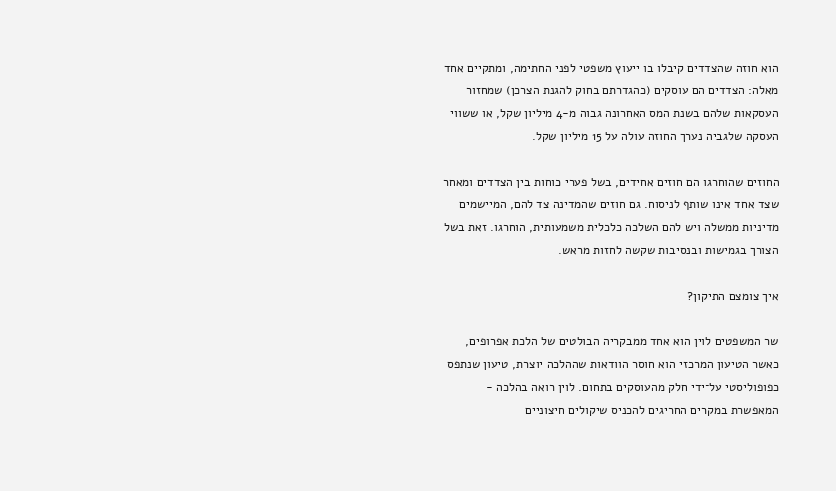הוא חוזה שהצדדים קיבלו בו ייעוץ משפטי לפני החתימה, ומתקיים אחד מאלה: הצדדים הם עוסקים (כהגדרתם בחוק להגנת הצרכן) שמחזור העסקאות שלהם בשנת המס האחרונה גבוה מ-4 מיליון שקל, או ששווי העסקה שלגביה נערך החוזה עולה על 15 מיליון שקל.

החוזים שהוחרגו הם חוזים אחידים, בשל פערי כוחות בין הצדדים ומאחר שצד אחד אינו שותף לניסוח. גם חוזים שהמדינה צד להם, המיישמים מדיניות ממשלה ויש להם השלכה כלכלית משמעותית, הוחרגו. זאת בשל הצורך בגמישות ובנסיבות שקשה לחזות מראש.

איך צומצם התיקון?

שר המשפטים לוין הוא אחד ממבקריה הבולטים של הלכת אפרופים, כאשר הטיעון המרכזי הוא חוסר הוודאות שההלכה יוצרת, טיעון שנתפס כפופוליסטי על־ידי חלק מהעוסקים בתחום. לוין רואה בהלכה - המאפשרת במקרים החריגים להכניס שיקולים חיצוניים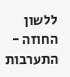ללשון החוזה - התערבות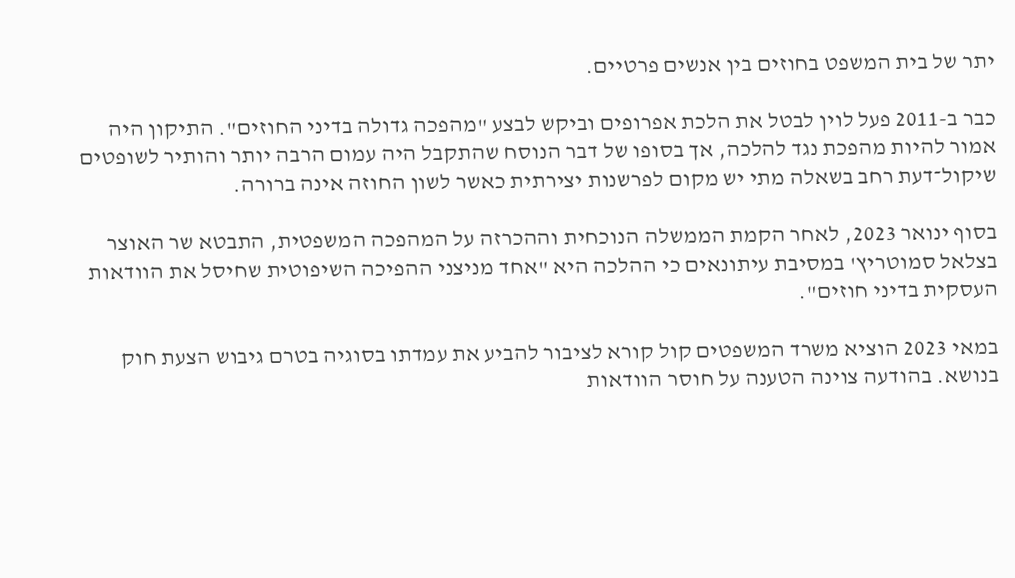יתר של בית המשפט בחוזים בין אנשים פרטיים.

כבר ב-2011 פעל לוין לבטל את הלכת אפרופים וביקש לבצע "מהפכה גדולה בדיני החוזים". התיקון היה אמור להיות מהפכת נגד להלכה, אך בסופו של דבר הנוסח שהתקבל היה עמום הרבה יותר והותיר לשופטים שיקול־דעת רחב בשאלה מתי יש מקום לפרשנות יצירתית כאשר לשון החוזה אינה ברורה.

בסוף ינואר 2023, לאחר הקמת הממשלה הנוכחית וההכרזה על המהפכה המשפטית, התבטא שר האוצר בצלאל סמוטריץ' במסיבת עיתונאים כי ההלכה היא "אחד מניצני ההפיכה השיפוטית שחיסל את הוודאות העסקית בדיני חוזים".

במאי 2023 הוציא משרד המשפטים קול קורא לציבור להביע את עמדתו בסוגיה בטרם גיבוש הצעת חוק בנושא. בהודעה צוינה הטענה על חוסר הוודאות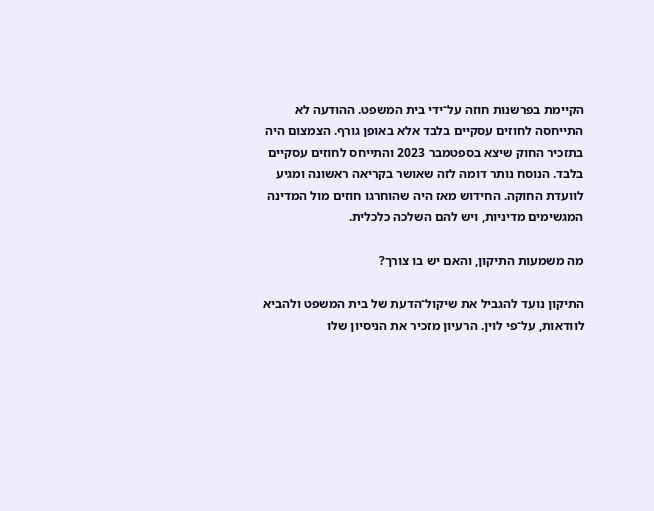הקיימת בפרשנות חוזה על־ידי בית המשפט. ההודעה לא התייחסה לחוזים עסקיים בלבד אלא באופן גורף. הצמצום היה בתזכיר החוק שיצא בספטמבר 2023 והתייחס לחוזים עסקיים בלבד. הנוסח נותר דומה לזה שאושר בקריאה ראשונה ומגיע לוועדת החוקה. החידוש מאז היה שהוחרגו חוזים מול המדינה המגשימים מדיניות, ויש להם השלכה כלכלית.

מה משמעות התיקון, והאם יש בו צורך?

התיקון נועד להגביל את שיקול־הדעת של בית המשפט ולהביא לוודאות, על־פי לוין. הרעיון מזכיר את הניסיון שלו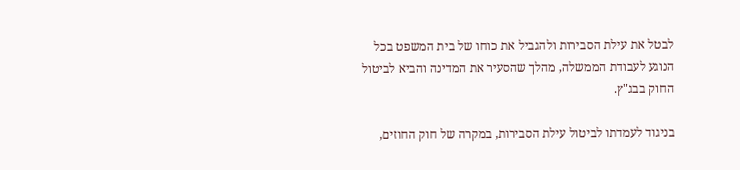לבטל את עילת הסבירות ולהגביל את כוחו של בית המשפט בכל הנוגע לעבודת הממשלה, מהלך שהסעיר את המדינה והביא לביטול החוק בבג"ץ.

בניגוד לעמדתו לביטול עילת הסבירות, במקרה של חוק החוזים,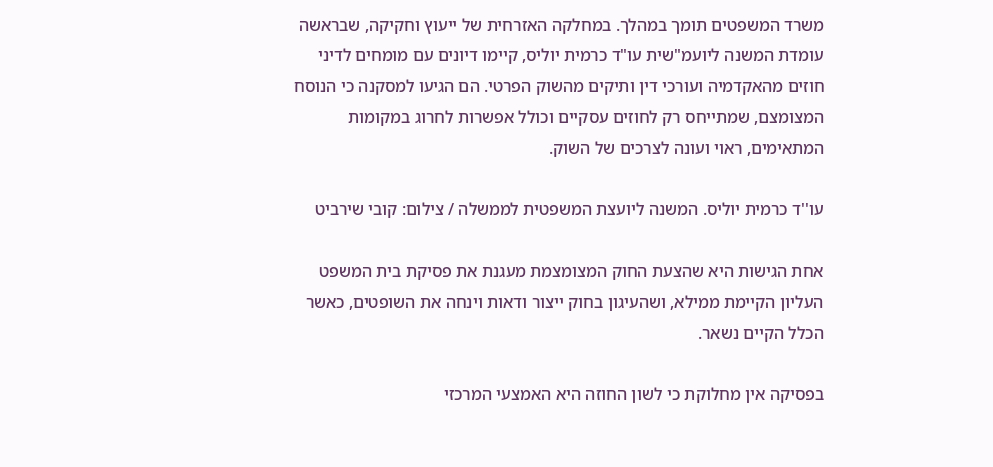משרד המשפטים תומך במהלך. במחלקה האזרחית של ייעוץ וחקיקה, שבראשה עומדת המשנה ליועמ"שית עו"ד כרמית יוליס, קיימו דיונים עם מומחים לדיני חוזים מהאקדמיה ועורכי דין ותיקים מהשוק הפרטי. הם הגיעו למסקנה כי הנוסח המצומצם, שמתייחס רק לחוזים עסקיים וכולל אפשרות לחרוג במקומות המתאימים, ראוי ועונה לצרכים של השוק.

עו''ד כרמית יוליס. המשנה ליועצת המשפטית לממשלה / צילום: קובי שירביט

אחת הגישות היא שהצעת החוק המצומצמת מעגנת את פסיקת בית המשפט העליון הקיימת ממילא, ושהעיגון בחוק ייצור ודאות וינחה את השופטים, כאשר הכלל הקיים נשאר.

בפסיקה אין מחלוקת כי לשון החוזה היא האמצעי המרכזי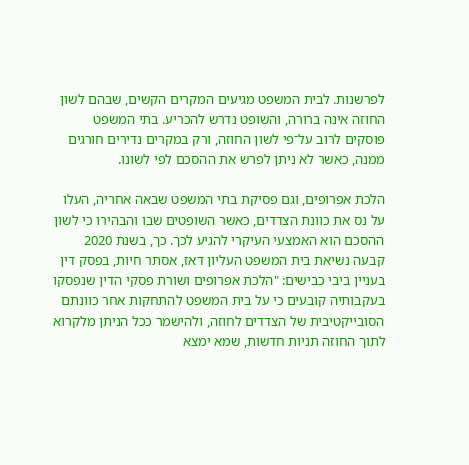לפרשנות. לבית המשפט מגיעים המקרים הקשים, שבהם לשון החוזה אינה ברורה, והשופט נדרש להכריע. בתי המשפט פוסקים לרוב על־פי לשון החוזה, ורק במקרים נדירים חורגים ממנה, כאשר לא ניתן לפרש את ההסכם לפי לשונו.

הלכת אפרופים, וגם פסיקת בתי המשפט שבאה אחריה, העלו על נס את כוונת הצדדים, כאשר השופטים שבו והבהירו כי לשון ההסכם הוא האמצעי העיקרי להגיע לכך. כך, בשנת 2020 קבעה נשיאת בית המשפט העליון דאז, אסתר חיות, בפסק דין בעניין ביבי כבישים: "הלכת אפרופים ושורת פסקי הדין שנפסקו בעקבותיה קובעים כי על בית המשפט להתחקות אחר כוונתם הסובייקטיבית של הצדדים לחוזה, ולהישמר ככל הניתן מלקרוא לתוך החוזה תניות חדשות, שמא ימצא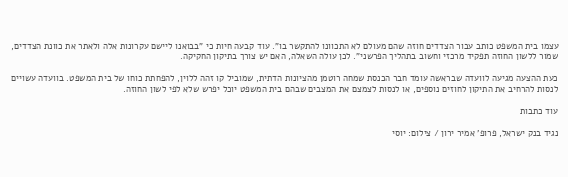עצמו בית המשפט כותב עבור הצדדים חוזה שהם מעולם לא התכוונו להתקשר בו". עוד קבעה חיות כי "בבואנו ליישם עקרונות אלה ולאתר את כוונת הצדדים, שמור ללשון החוזה תפקיד מרכזי וחשוב בתהליך הפרשני". לכן עולה השאלה, האם יש צורך בתיקון החקיקה.

כעת ההצעה מגיעה לוועדה שבראשה עומד חבר הכנסת שמחה רוטמן מהציונות הדתית, שמוביל קו זהה ללוין, להפחתת כוחו של בית המשפט. בוועדה עשויים לנסות להרחיב את התיקון לחוזים נוספים, או לנסות לצמצם את המצבים שבהם בית המשפט יוכל יפרש שלא לפי לשון החוזה.

עוד כתבות

נגיד בנק ישראל, פרופ' אמיר ירון / צילום: יוסי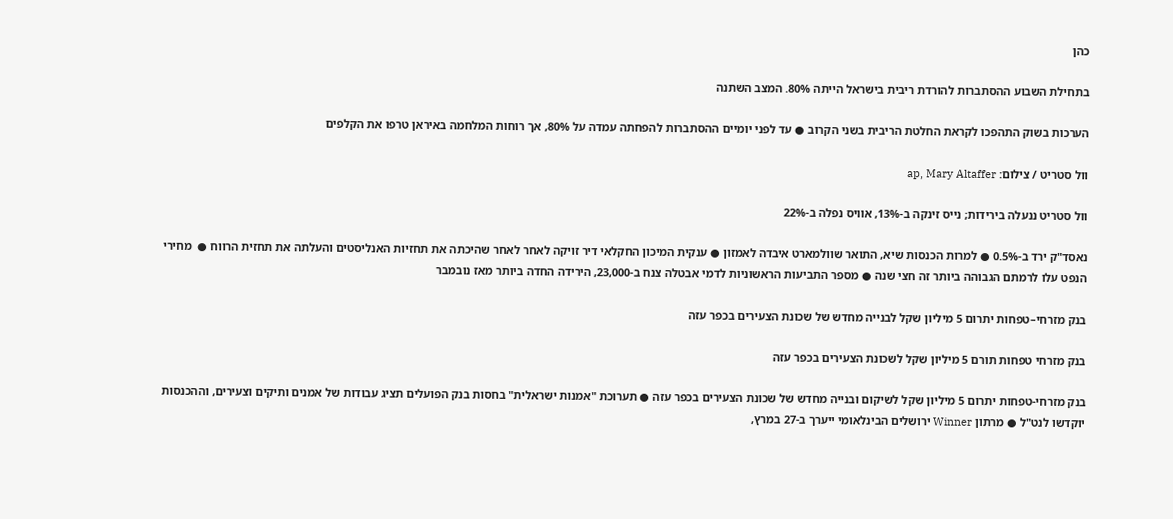כהן

בתחילת השבוע ההסתברות להורדת ריבית בישראל הייתה 80%. המצב השתנה

הערכות בשוק התהפכו לקראת החלטת הריבית בשני הקרוב ● עד לפני יומיים ההסתברות להפחתה עמדה על 80%, אך רוחות המלחמה באיראן טרפו את הקלפים

וול סטריט / צילום: ap, Mary Altaffer

וול סטריט ננעלה בירידות; נייס זינקה ב-13%, אוויס נפלה ב-22%

נאסד"ק ירד ב-0.5% ● למרות הכנסות שיא, התואר שוולמארט איבדה לאמזון ● ענקית המיכון החקלאי דיר זויקה לאחר לאחר שהיכתה את תחזיות האנליסטים והעלתה את תחזית הרווח ●  מחירי הנפט עלו לרמתם הגבוהה ביותר זה חצי שנה ● מספר התביעות הראשוניות לדמי אבטלה צנח ב-23,000, הירידה החדה ביותר מאז נובמבר

בנק מזרחי–טפחות יתרום 5 מיליון שקל לבנייה מחדש של שכונת הצעירים בכפר עזה

בנק מזרחי טפחות תורם 5 מיליון שקל לשכונת הצעירים בכפר עזה

בנק מזרחי-טפחות יתרום 5 מיליון שקל לשיקום ובנייה מחדש של שכונת הצעירים בכפר עזה ● תערוכת "אמנות ישראלית" בחסות בנק הפועלים תציג עבודות של אמנים ותיקים וצעירים, וההכנסות יוקדשו לנט"ל ● מרתון Winner ירושלים הבינלאומי ייערך ב-27 במרץ,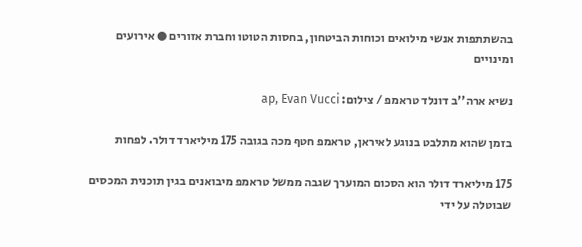בהשתתפות אנשי מילואים וכוחות הביטחון, בחסות הטוטו וחברת אזורים ● אירועים ומינויים

נשיא ארה''ב דונלד טראמפ / צילום: ap, Evan Vucci

בזמן שהוא מתלבט בנוגע לאיראן, טראמפ חטף מכה בגובה 175 מיליארד דולר. לפחות

175 מיליארד דולר הוא הסכום המוערך שגבה ממשל טראמפ מיבואנים בגין תוכנית המכסים שבוטלה על ידי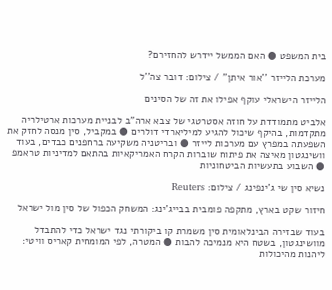בית המשפט ● האם הממשל יידרש להחזירם?

מערכת הלייזר ''אור איתן'' / צילום: דובר צה''ל

הלייזר הישראלי עוקף אפילו את זה של הסינים

אלביט מתמודדת על חוזה אסטרטגי של צבא ארה"ב לבניית מערכות ארטילריה מתקדמות, בהיקף שיכול להגיע למיליארדי דולרים ● במקביל, סין מנסה לחזק את השפעתה במפרץ עם מערכות לייזר ● ובריטניה משקיעה ברחפנים כבדים, בעוד וושינגטון מאיצה את פיתוח שוברות הקרח האמריקאיות בהתאם למדיניות טראמפ ● השבוע בתעשיות הביטחוניות

נשיא סין שי ג'ינפינג / צילום: Reuters

חיזור שקט בארץ, מתקפה פומבית בבייג'ינג: המשחק הכפול של סין מול ישראל

בעוד שבזירה הבינלאומית סין משמרת קו ביקורתי נגד ישראל כדי להתבדל מוושינגטון, בשטח היא מנמיכה להבות ● המטרה, לפי המומחית קאריס וויטי: ליהנות מהיכולות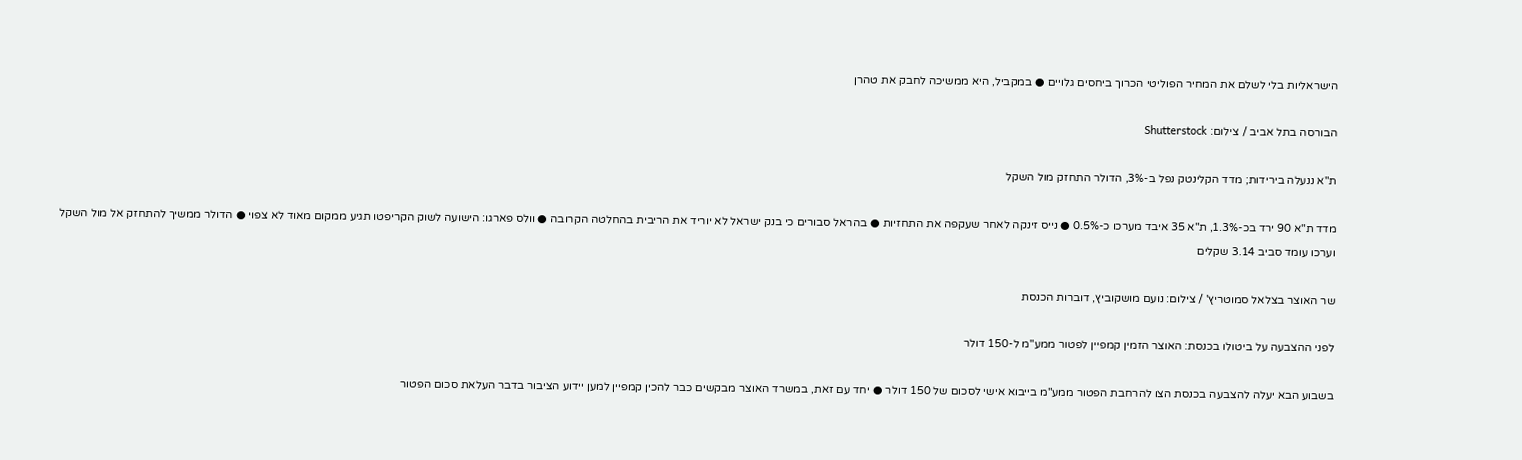הישראליות בלי לשלם את המחיר הפוליטי הכרוך ביחסים גלויים ● במקביל, היא ממשיכה לחבק את טהרן

הבורסה בתל אביב / צילום: Shutterstock

ת"א ננעלה בירידות; מדד הקלינטק נפל ב-3%, הדולר התחזק מול השקל

מדד ת"א 90 ירד בכ-1.3%, ת"א 35 איבד מערכו כ-0.5% ● נייס זינקה לאחר שעקפה את התחזיות ● בהראל סבורים כי בנק ישראל לא יוריד את הריבית בהחלטה הקרובה ● וולס פארגו: הישועה לשוק הקריפטו תגיע ממקום מאוד לא צפוי ● הדולר ממשיך להתחזק אל מול השקל וערכו עומד סביב 3.14 שקלים

שר האוצר בצלאל סמוטריץ' / צילום: נועם מושקוביץ, דוברות הכנסת

לפני ההצבעה על ביטולו בכנסת: האוצר הזמין קמפיין לפטור ממע"מ ל-150 דולר

בשבוע הבא יעלה להצבעה בכנסת הצו להרחבת הפטור ממע"מ בייבוא אישי לסכום של 150 דולר ● יחד עם זאת, במשרד האוצר מבקשים כבר להכין קמפיין למען יידוע הציבור בדבר העלאת סכום הפטור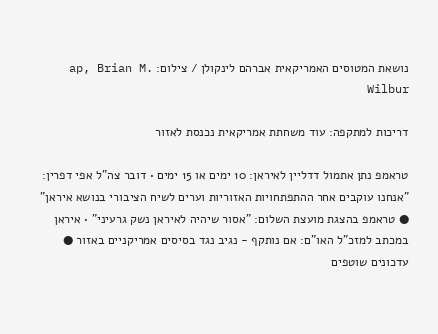נושאת המטוסים האמריקאית אברהם לינקולן / צילום: ap, Brian M. Wilbur

דריכות למתקפה: עוד משחתת אמריקאית נכנסת לאזור

טראמפ נתן אתמול דדליין לאיראן: 10 ימים או 15 ימים • דובר צה"ל אפי דפרין: "אנחנו עוקבים אחר ההתפתחויות האזוריות וערים לשיח הציבורי בנושא איראן" ● טראמפ בהצגת מועצת השלום: "אסור שיהיה לאיראן נשק גרעיני" • איראן במכתב למזכ"ל האו"ם: אם נותקף - נגיב נגד בסיסים אמריקניים באזור ● עדכונים שוטפים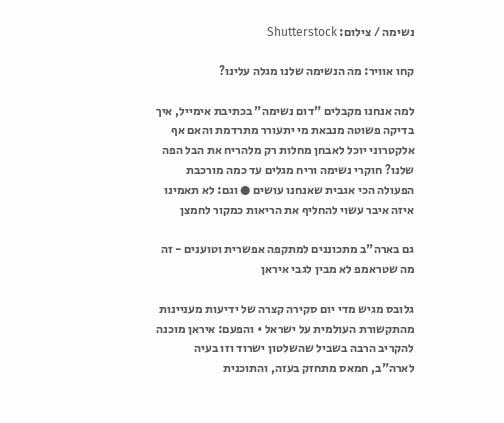נשימה / צילום: Shutterstock

קחו אוויר: מה הנשימה שלנו מגלה עלינו?

למה אנחנו מקבלים "דום נשימה" בכתיבת אימייל, איך בדיקה פשוטה מנבאת מי יתעורר מתרדמת והאם אף אלקטרוני יוכל לאבחן מחלות רק מלהריח את הבל הפה שלנו? חוקרי נשימה וריח מגלים עד כמה מורכבת הפעולה הכי אגבית שאנחנו עושים ● וגם: לא תאמינו איזה איבר עשוי להחליף את הריאות כמקור לחמצן

גם בארה"ב מתכוננים למתקפה אפשרית וטוענים - זה מה שטראמפ לא מבין לגבי איראן

גלובס מגיש מדי יום סקירה קצרה של ידיעות מעניינות מהתקשורת העולמית על ישראל • והפעם: איראן מוכנה להקריב הרבה בשביל שהשלטון ישרוד וזו בעיה לארה"ב, חמאס מתחזק בעזה, והתוכנית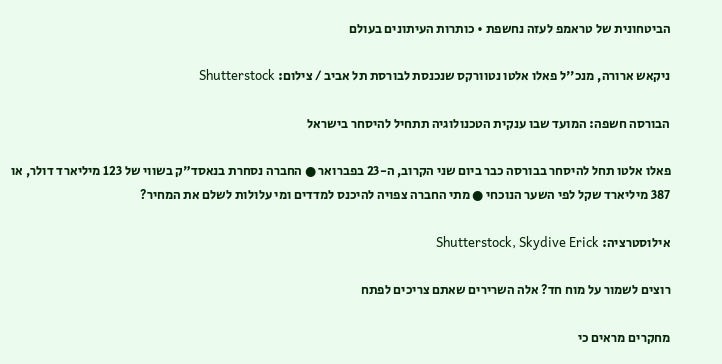הביטחונית של טראמפ לעזה נחשפת • כותרות העיתונים בעולם

ניקאש ארורה, מנכ''ל פאלו אלטו נטוורקס שנכנסת לבורסת תל אביב / צילום: Shutterstock

הבורסה חשפה: המועד שבו ענקית הטכנולוגיה תתחיל להיסחר בישראל

פאלו אלטו תחל להיסחר בבורסה כבר ביום שני הקרוב, ה-23 בפברואר ● החברה נסחרת בנאסד"ק בשווי של 123 מיליארד דולר, או 387 מיליארד שקל לפי השער הנוכחי ● מתי החברה צפויה להיכנס למדדים ומי עלולות לשלם את המחיר?

אילוסטרציה: Shutterstock, Skydive Erick

רוצים לשמור על מוח חד? אלה השרירים שאתם צריכים לפתח

מחקרים מראים כי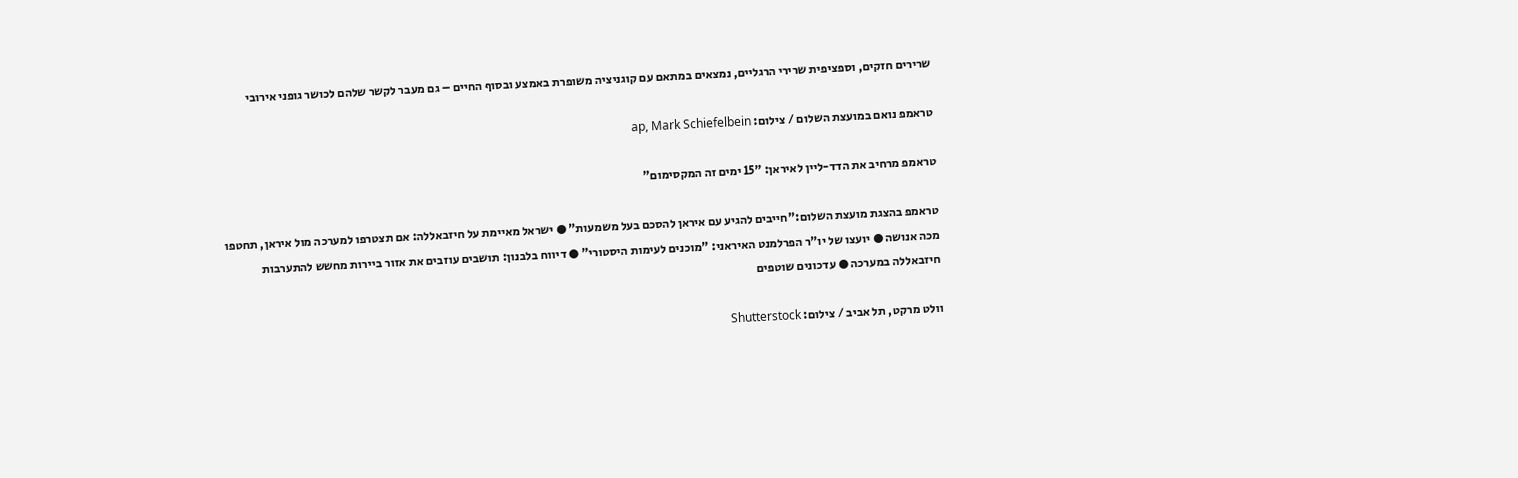שרירים חזקים, וספציפית שרירי הרגליים, נמצאים במתאם עם קוגניציה משופרת באמצע ובסוף החיים – גם מעבר לקשר שלהם לכושר גופני אירובי

טראמפ נואם במועצת השלום / צילום: ap, Mark Schiefelbein

טראמפ מרחיב את הדד-ליין לאיראן: "15 ימים זה המקסימום"

טראמפ בהצגת מועצת השלום:"חייבים להגיע עם איראן להסכם בעל משמעות" ● ישראל מאיימת על חיזבאללה: אם תצטרפו למערכה מול איראן, תחטפו מכה אנושה ● יועצו של יו"ר הפרלמנט האיראני: "מוכנים לעימות היסטורי" ● דיווח בלבנון: תושבים עוזבים את אזור ביירות מחשש להתערבות חיזבאללה במערכה ● עדכונים שוטפים

וולט מרקט, תל אביב / צילום: Shutterstock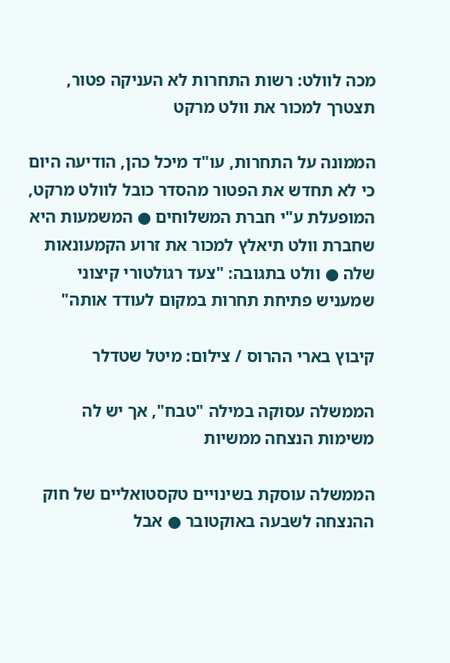מכה לוולט: רשות התחרות לא העניקה פטור, תצטרך למכור את וולט מרקט

הממונה על התחרות, עו"ד מיכל כהן, הודיעה היום כי לא תחדש את הפטור מהסדר כובל לוולט מרקט, המופעלת ע"י חברת המשלוחים ● המשמעות היא שחברת וולט תיאלץ למכור את זרוע הקמעונאות שלה ● וולט בתגובה: "צעד רגולטורי קיצוני שמעניש פתיחת תחרות במקום לעודד אותה"

קיבוץ בארי ההרוס / צילום: מיטל שטדלר

הממשלה עסוקה במילה "טבח", אך יש לה משימות הנצחה ממשיות

הממשלה עוסקת בשינויים טקסטואליים של חוק ההנצחה לשבעה באוקטובר ● אבל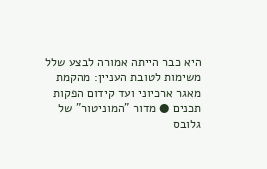היא כבר הייתה אמורה לבצע שלל משימות לטובת העניין: מהקמת מאגר ארכיוני ועד קידום הפקות תכנים ● מדור "המוניטור" של גלובס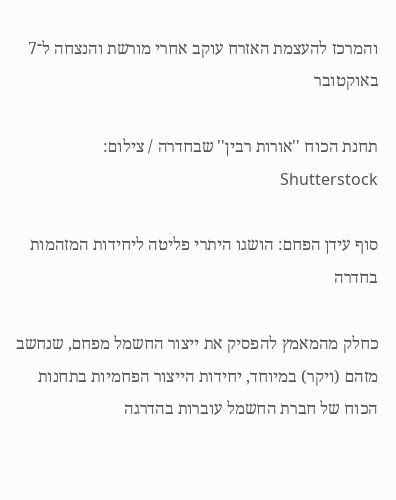והמרכז להעצמת האזרח עוקב אחרי מורשת והנצחה ל־7 באוקטובר

תחנת הכוח ''אורות רבין'' שבחדרה / צילום: Shutterstock

סוף עידן הפחם: הושגו היתרי פליטה ליחידות המזהמות בחדרה

כחלק מהמאמץ להפסיק את ייצור החשמל מפחם, שנחשב מזהם (ויקר) במיוחד, יחידות הייצור הפחמיות בתחנות הכוח של חברת החשמל עוברות בהדרגה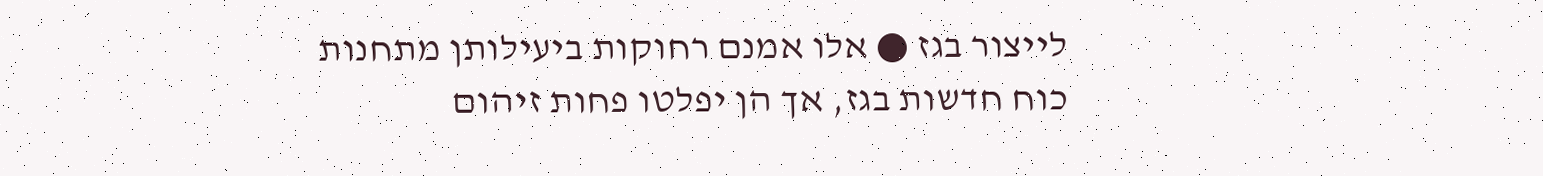לייצור בגז ● אלו אמנם רחוקות ביעילותן מתחנות כוח חדשות בגז, אך הן יפלטו פחות זיהום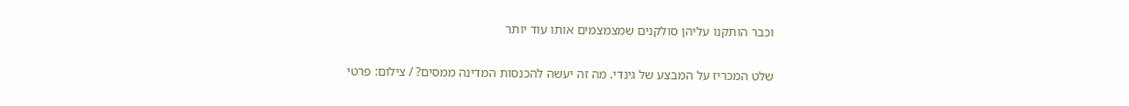וכבר הותקנו עליהן סולקנים שמצמצמים אותו עוד יותר

שלט המכריז על המבצע של גינדי. מה זה יעשה להכנסות המדינה ממסים? / צילום: פרטי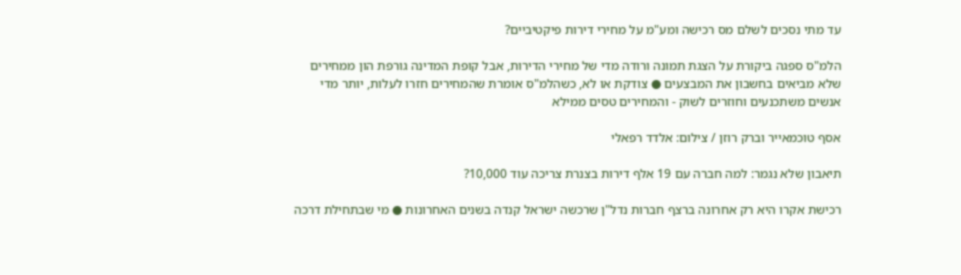עד מתי נסכים לשלם מס רכישה ומע"מ על מחירי דירות פיקטיביים?

הלמ"ס ספגה ביקורת על הצגת תמונה ורודה מדי של מחירי הדירות, אבל קופת המדינה גורפת הון ממחירים שלא מביאים בחשבון את המבצעים ● צודקת או לא, כשהלמ"ס אומרת שהמחירים חזרו לעלות, יותר מדי אנשים משתכנעים וחוזרים לשוק - והמחירים טסים ממילא

אסף טוכמאייר וברק רוזן / צילום: אלדד רפאלי

תיאבון שלא נגמר: למה חברה עם 19 אלף דירות בצנרת צריכה עוד 10,000?

רכישת אקרו היא רק אחרונה ברצף חברות נדל"ן שרכשה ישראל קנדה בשנים האחרונות ● מי שבתחילת דרכה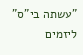"עשתה בי"ס" ליזמים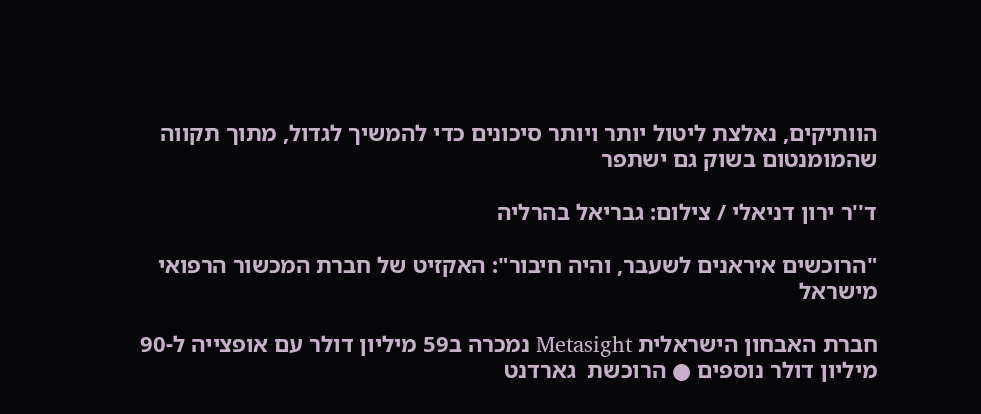הוותיקים, נאלצת ליטול יותר ויותר סיכונים כדי להמשיך לגדול, מתוך תקווה שהמומנטום בשוק גם ישתפר

ד''ר ירון דניאלי / צילום: גבריאל בהרליה

"הרוכשים איראנים לשעבר, והיה חיבור": האקזיט של חברת המכשור הרפואי מישראל

חברת האבחון הישראלית Metasight נמכרה ב59 מיליון דולר עם אופצייה ל-90 מיליון דולר נוספים ● הרוכשת  גארדנט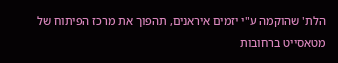הלת' שהוקמה ע"י יזמים איראנים, תהפוך את מרכז הפיתוח של מטאסייט ברחובות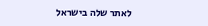לאתר שלה בישראל